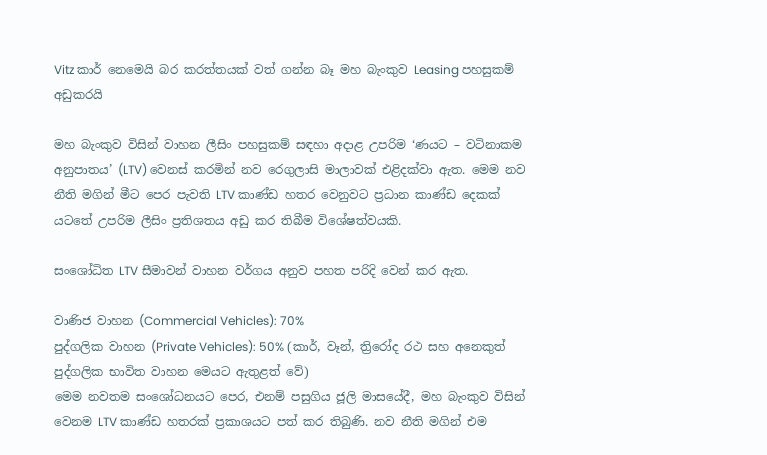Vitz කාර් නෙමෙයි බර කරත්තයක් වත් ගන්න බෑ මහ බැංකුව Leasing පහසුකම් අඩුකරයි

මහ බැංකුව විසින් වාහන ලීසිං පහසුකම් සඳහා අදාළ උපරිම ‘ණයට – වටිනාකම අනුපාතය’ (LTV) වෙනස් කරමින් නව රෙගුලාසි මාලාවක් එළිදක්වා ඇත. මෙම නව නීති මගින් මීට පෙර පැවති LTV කාණ්ඩ හතර වෙනුවට ප්‍රධාන කාණ්ඩ දෙකක් යටතේ උපරිම ලීසිං ප්‍රතිශතය අඩු කර තිබීම විශේෂත්වයකි.

සංශෝධිත LTV සීමාවන් වාහන වර්ගය අනුව පහත පරිදි වෙන් කර ඇත.

වාණිජ වාහන (Commercial Vehicles): 70%
පුද්ගලික වාහන (Private Vehicles): 50% (කාර්, වෑන්, ත්‍රිරෝද රථ සහ අනෙකුත් පුද්ගලික භාවිත වාහන මෙයට ඇතුළත් වේ)
මෙම නවතම සංශෝධනයට පෙර, එනම් පසුගිය ජූලි මාසයේදී, මහ බැංකුව විසින් වෙනම LTV කාණ්ඩ හතරක් ප්‍රකාශයට පත් කර තිබුණි. නව නීති මගින් එම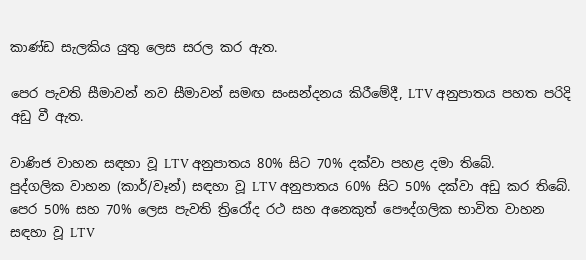කාණ්ඩ සැලකිය යුතු ලෙස සරල කර ඇත.

පෙර පැවති සීමාවන් නව සීමාවන් සමඟ සංසන්දනය කිරීමේදී, LTV අනුපාතය පහත පරිදි අඩු වී ඇත.

වාණිජ වාහන සඳහා වූ LTV අනුපාතය 80% සිට 70% දක්වා පහළ දමා තිබේ.
පුද්ගලික වාහන (කාර්/වෑන්) සඳහා වූ LTV අනුපාතය 60% සිට 50% දක්වා අඩු කර තිබේ.
පෙර 50% සහ 70% ලෙස පැවති ත්‍රිරෝද රථ සහ අනෙකුත් පෞද්ගලික භාවිත වාහන සඳහා වූ LTV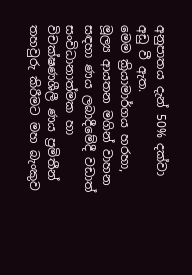අනුපාතය දැන් 50% දක්වා අඩු වී ඇත.
මෙම ක්‍රියාමාර්ගය හරහා, මූල්‍ය ආයතන මගින් වාහන සඳහා ණය ලබාදීමේදී වඩාත් සංවිධානාත්මක හා විචක්ෂණශීලී ණය ප්‍රමිතීන් තහවුරු කිරීමට මහ බැංකුව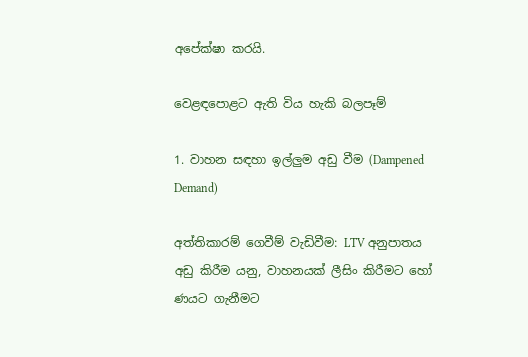අපේක්ෂා කරයි.

වෙළඳපොළට ඇති විය හැකි බලපෑම්

1. වාහන සඳහා ඉල්ලුම අඩු වීම (Dampened Demand)

අත්තිකාරම් ගෙවීම් වැඩිවීම: LTV අනුපාතය අඩු කිරීම යනු, වාහනයක් ලීසිං කිරීමට හෝ ණයට ගැනීමට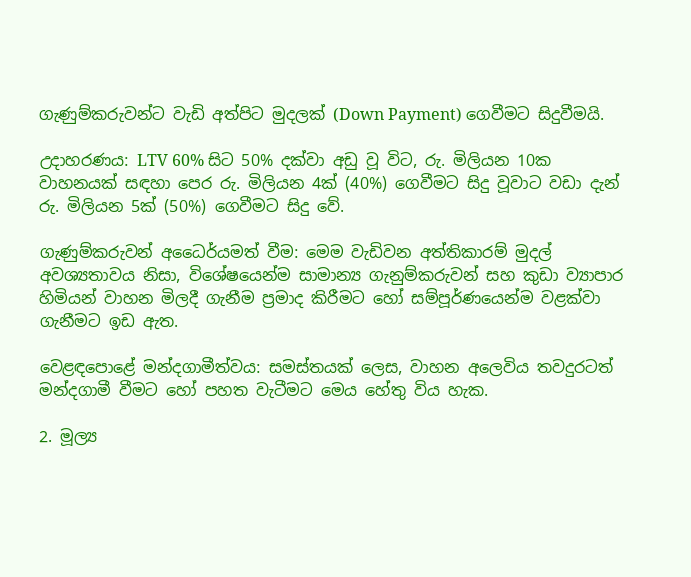ගැණුම්කරුවන්ට වැඩි අත්පිට මුදලක් (Down Payment) ගෙවීමට සිදුවීමයි.

උදාහරණය: LTV 60% සිට 50% දක්වා අඩු වූ විට, රු. මිලියන 10ක වාහනයක් සඳහා පෙර රු. මිලියන 4ක් (40%) ගෙවීමට සිදු වූවාට වඩා දැන් රු. මිලියන 5ක් (50%) ගෙවීමට සිදු වේ.

ගැණුම්කරුවන් අධෛර්යමත් වීම: මෙම වැඩිවන අත්තිකාරම් මුදල් අවශ්‍යතාවය නිසා, විශේෂයෙන්ම සාමාන්‍ය ගැනුම්කරුවන් සහ කුඩා ව්‍යාපාර හිමියන් වාහන මිලදී ගැනීම ප්‍රමාද කිරීමට හෝ සම්පූර්ණයෙන්ම වළක්වා ගැනීමට ඉඩ ඇත.

වෙළඳපොළේ මන්දගාමීත්වය: සමස්තයක් ලෙස, වාහන අලෙවිය තවදුරටත් මන්දගාමී වීමට හෝ පහත වැටීමට මෙය හේතු විය හැක.

2. මූල්‍ය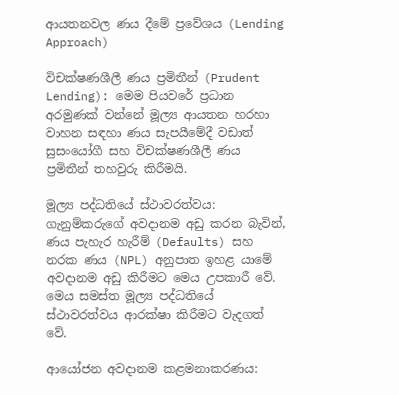ආයතනවල ණය දීමේ ප්‍රවේශය (Lending Approach)

විචක්ෂණශීලී ණය ප්‍රමිතීන් (Prudent Lending): මෙම පියවරේ ප්‍රධාන අරමුණක් වන්නේ මූල්‍ය ආයතන හරහා වාහන සඳහා ණය සැපයීමේදී වඩාත් සුසංයෝගී සහ විචක්ෂණශීලී ණය ප්‍රමිතීන් තහවුරු කිරීමයි.

මූල්‍ය පද්ධතියේ ස්ථාවරත්වය: ගැනුම්කරුගේ අවදානම අඩු කරන බැවින්, ණය පැහැර හැරීම් (Defaults) සහ නරක ණය (NPL) අනුපාත ඉහළ යාමේ අවදානම අඩු කිරීමට මෙය උපකාරී වේ. මෙය සමස්ත මූල්‍ය පද්ධතියේ ස්ථාවරත්වය ආරක්ෂා කිරීමට වැදගත් වේ.

ආයෝජන අවදානම කළමනාකරණය: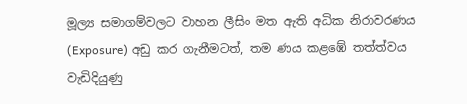මූල්‍ය සමාගම්වලට වාහන ලීසිං මත ඇති අධික නිරාවරණය (Exposure) අඩු කර ගැනීමටත්, තම ණය කළඹේ තත්ත්වය වැඩිදියුණු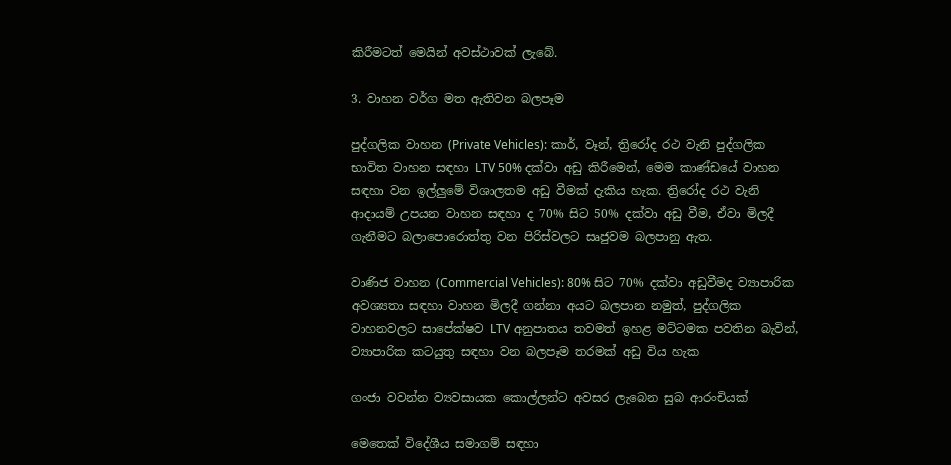කිරීමටත් මෙයින් අවස්ථාවක් ලැබේ.

3. වාහන වර්ග මත ඇතිවන බලපෑම

පුද්ගලික වාහන (Private Vehicles): කාර්, වෑන්, ත්‍රිරෝද රථ වැනි පුද්ගලික භාවිත වාහන සඳහා LTV 50% දක්වා අඩු කිරීමෙන්, මෙම කාණ්ඩයේ වාහන සඳහා වන ඉල්ලුමේ විශාලතම අඩු වීමක් දැකිය හැක. ත්‍රිරෝද රථ වැනි ආදායම් උපයන වාහන සඳහා ද 70% සිට 50% දක්වා අඩු වීම, ඒවා මිලදී ගැනීමට බලාපොරොත්තු වන පිරිස්වලට සෘජුවම බලපානු ඇත.

වාණිජ වාහන (Commercial Vehicles): 80% සිට 70% දක්වා අඩුවීමද ව්‍යාපාරික අවශ්‍යතා සඳහා වාහන මිලදී ගන්නා අයට බලපාන නමුත්, පුද්ගලික වාහනවලට සාපේක්ෂව LTV අනුපාතය තවමත් ඉහළ මට්ටමක පවතින බැවින්, ව්‍යාපාරික කටයුතු සඳහා වන බලපෑම තරමක් අඩු විය හැක

ගංජා වවන්න ව්‍යවසායක කොල්ලන්ට අවසර ලැබෙන සුබ ආරංචියක්

මෙතෙක් විදේශීය සමාගම් සඳහා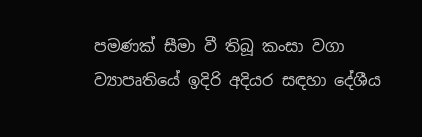පමණක් සීමා වී තිබූ කංසා වගා ව්‍යාපෘතියේ ඉදිරි අදියර සඳහා දේශීය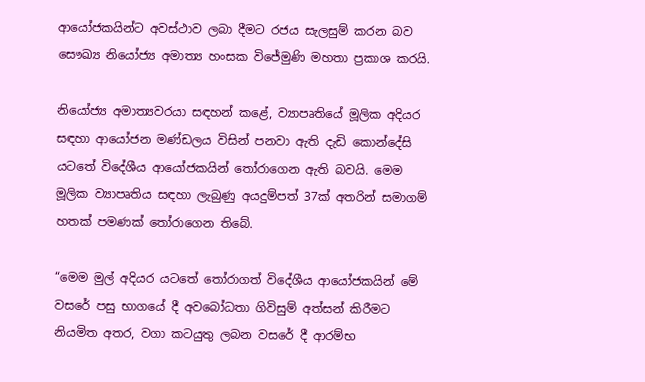ආයෝජකයින්ට අවස්ථාව ලබා දීමට රජය සැලසුම් කරන බව සෞඛ්‍ය නියෝජ්‍ය අමාත්‍ය හංසක විජේමුණි මහතා ප්‍රකාශ කරයි.

නියෝජ්‍ය අමාත්‍යවරයා සඳහන් කළේ, ව්‍යාපෘතියේ මූලික අදියර සඳහා ආයෝජන මණ්ඩලය විසින් පනවා ඇති දැඩි කොන්දේසි යටතේ විදේශීය ආයෝජකයින් තෝරාගෙන ඇති බවයි. මෙම මූලික ව්‍යාපෘතිය සඳහා ලැබුණු අයදුම්පත් 37ක් අතරින් සමාගම් හතක් පමණක් තෝරාගෙන තිබේ.

“මෙම මුල් අදියර යටතේ තෝරාගත් විදේශීය ආයෝජකයින් මේ වසරේ පසු භාගයේ දී අවබෝධතා ගිවිසුම් අත්සන් කිරීමට නියමිත අතර, වගා කටයුතු ලබන වසරේ දී ආරම්භ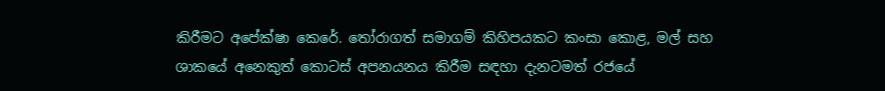කිරීමට අපේක්ෂා කෙරේ. තෝරාගත් සමාගම් කිහිපයකට කංසා කොළ, මල් සහ ශාකයේ අනෙකුත් කොටස් අපනයනය කිරීම සඳහා දැනටමත් රජයේ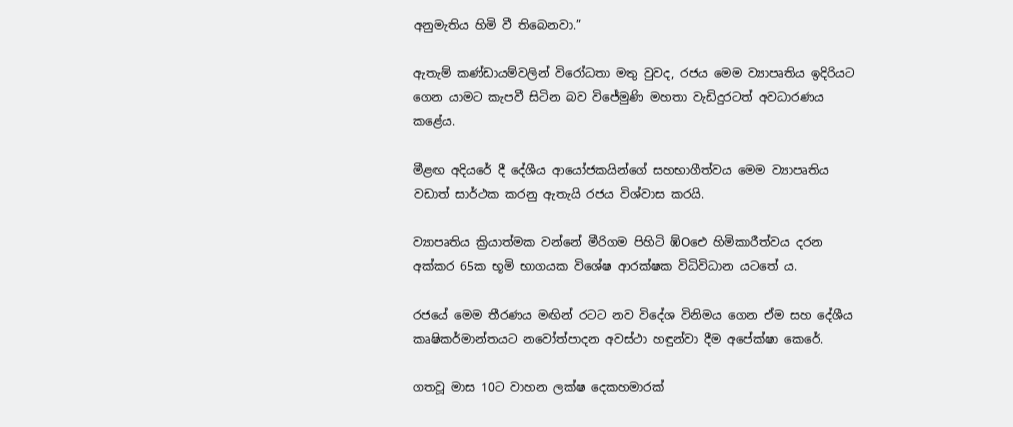අනුමැතිය හිමි වී තිබෙනවා.”

ඇතැම් කණ්ඩායම්වලින් විරෝධතා මතු වුවද, රජය මෙම ව්‍යාපෘතිය ඉදිරියට ගෙන යාමට කැපවී සිටින බව විජේමුණි මහතා වැඩිදුරටත් අවධාරණය කළේය.

මීළඟ අදියරේ දී දේශීය ආයෝජකයින්ගේ සහභාගීත්වය මෙම ව්‍යාපෘතිය වඩාත් සාර්ථක කරනු ඇතැයි රජය විශ්වාස කරයි.

ව්‍යාපෘතිය ක්‍රියාත්මක වන්නේ මීරිගම පිහිටි ඹ්Oඓ හිමිකාරීත්වය දරන අක්කර 65ක භූමි භාගයක විශේෂ ආරක්ෂක විධිවිධාන යටතේ ය.

රජයේ මෙම තීරණය මඟින් රටට නව විදේශ විනිමය ගෙන ඒම සහ දේශීය කෘෂිකර්මාන්තයට නවෝත්පාදන අවස්ථා හඳුන්වා දීම අපේක්ෂා කෙරේ.

ගතවූ මාස 10ට වාහන ලක්ෂ දෙකහමාරක්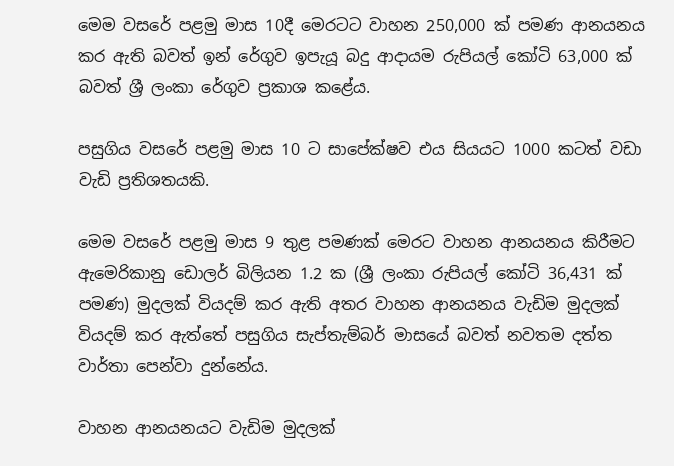මෙම වසරේ පළමු මාස 10දී මෙරටට වාහන 250,000 ක් පමණ ආනයනය කර ඇති බවත් ඉන් රේගුව ඉපැයූ බදු ආදායම රුපියල් කෝටි 63,000 ක් බවත් ශ්‍රී ලංකා රේගුව ප්‍රකාශ කළේය.

පසුගිය වසරේ පළමු මාස 10 ට සාපේක්ෂව එය සියයට 1000 කටත් වඩා වැඩි ප්‍රතිශතයකි.

මෙම වසරේ පළමු මාස 9 තුළ පමණක් මෙරට වාහන ආනයනය කිරීමට ඇමෙරිකානු ඩොලර් බිලියන 1.2 ක (ශ්‍රී ලංකා රුපියල් කෝටි 36,431 ක් පමණ) මුදලක් වියදම් කර ඇති අතර වාහන ආනයනය වැඩිම මුදලක් වියදම් කර ඇත්තේ පසුගිය සැප්තැම්බර් මාසයේ බවත් නවතම දත්ත වාර්තා පෙන්වා දුන්නේය.

වාහන ආනයනයට වැඩිම මුදලක්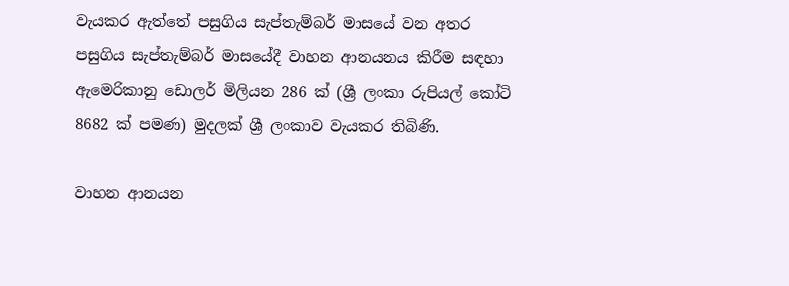වැයකර ඇත්තේ පසුගිය සැප්තැම්බර් මාසයේ වන අතර පසුගිය සැප්තැම්බර් මාසයේදී වාහන ආනයනය කිරීම සඳහා ඇමෙරිකානු ඩොලර් මිලියන 286 ක් (ශ්‍රී ලංකා රුපියල් කෝටි 8682 ක් පමණ) මුදලක් ශ්‍රී ලංකාව වැයකර තිබිණි.

වාහන ආනයන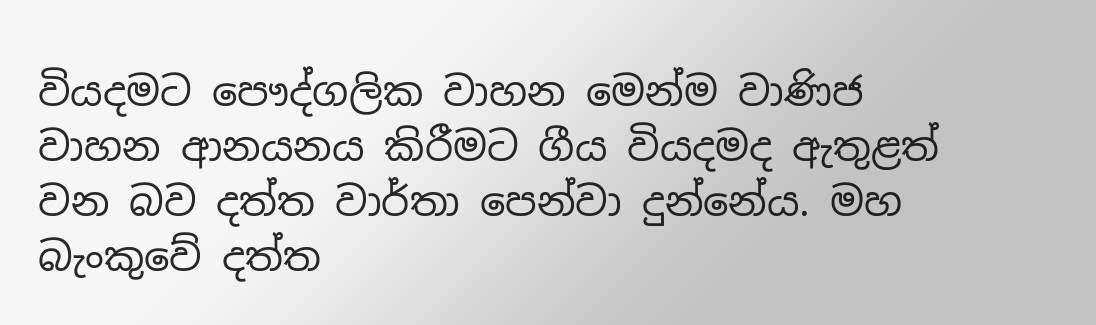වියදමට පෞද්ගලික වාහන මෙන්ම වාණිජ වාහන ආනයනය කිරීමට ගීය වියදමද ඇතුළත් වන බව දත්ත වාර්තා පෙන්වා දුන්නේය. මහ බැංකුවේ දත්ත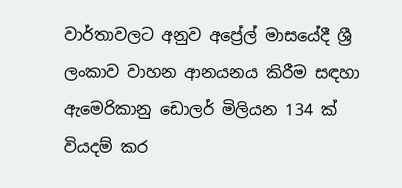වාර්තාවලට අනුව අප්‍රේල් මාසයේදී ශ්‍රී ලංකාව වාහන ආනයනය කිරීම සඳහා ඇමෙරිකානු ඩොලර් මිලියන 134 ක් වියදම් කර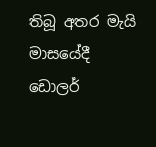තිබූ අතර මැයි මාසයේදී ඩොලර්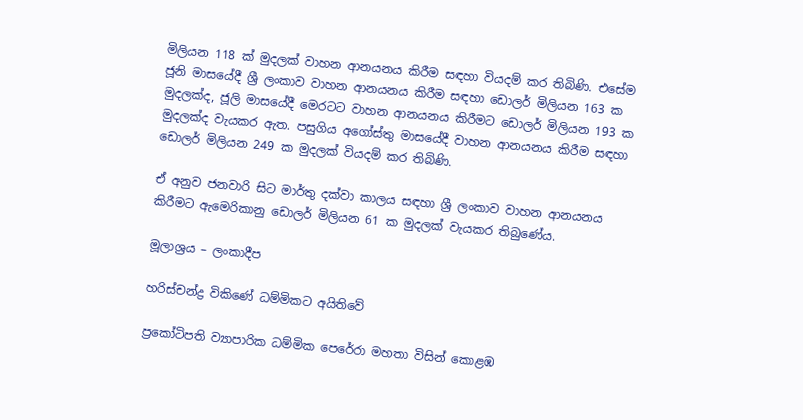මිලියන 118 ක් මුදලක් වාහන ආනයනය කිරීම සඳහා වියදම් කර තිබිණි. එසේම ජූනි මාසයේදී ශ්‍රී ලංකාව වාහන ආනයනය කිරීම සඳහා ඩොලර් මිලියන 163 ක මුදලක්ද, ජූලි මාසයේදී මෙරටට වාහන ආනයනය කිරීමට ඩොලර් මිලියන 193 ක මුදලක්ද වැයකර ඇත. පසුගිය අගෝස්තු මාසයේදී වාහන ආනයනය කිරීම සඳහා ඩොලර් මිලියන 249 ක මුදලක් වියදම් කර තිබිණි.

ඒ අනුව ජනවාරි සිට මාර්තු දක්වා කාලය සඳහා ශ්‍රී ලංකාව වාහන ආනයනය කිරීමට ඇමෙරිකානු ඩොලර් මිලියන 61 ක මුදලක් වැයකර තිබුණේය.

මූලාශ්‍රය – ලංකාදීප

හරිස්චන්ද්‍ර විකිණේ ධම්මිකට අයිතිවේ

ප්‍රකෝටිපති ව්‍යාපාරික ධම්මික පෙරේරා මහතා විසින් කොළඹ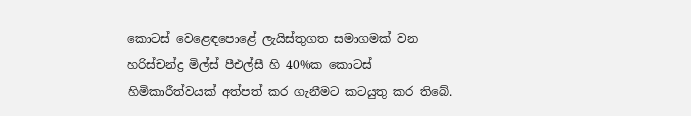කොටස් වෙළෙඳපොළේ ලැයිස්තුගත සමාගමක් වන හරිස්චන්ද්‍ර මිල්ස් පීඑල්සී හි 40%ක කොටස් හිමිකාරීත්වයක් අත්පත් කර ගැනීමට කටයුතු කර තිබේ.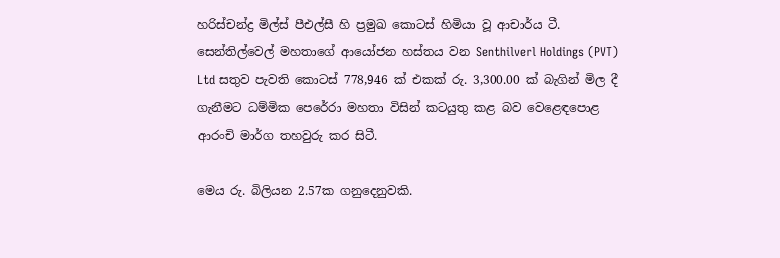හරිස්චන්ද්‍ර මිල්ස් පීඑල්සී හි ප්‍රමුඛ කොටස් හිමියා වූ ආචාර්ය ටී. සෙන්තිල්වෙල් මහතාගේ ආයෝජන හස්තය වන Senthilverl Holdings (PVT) Ltd සතුව පැවති කොටස් 778,946 ක් එකක් රු. 3,300.00 ක් බැගින් මිල දී ගැනීමට ධම්මික පෙරේරා මහතා විසින් කටයුතු කළ බව වෙළෙඳපොළ ආරංචි මාර්ග තහවුරු කර සිටී.

මෙය රු. බිලියන 2.57ක ගනුදෙනුවකි.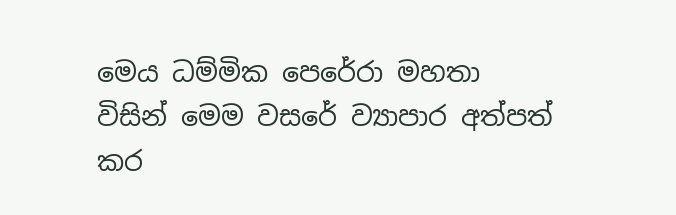මෙය ධම්මික පෙරේරා මහතා විසින් මෙම වසරේ ව්‍යාපාර අත්පත් කර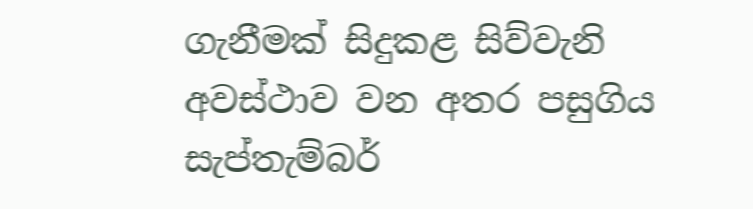ගැනීමක් සිදුකළ සිව්වැනි අවස්ථාව වන අතර පසුගිය සැප්තැම්බර්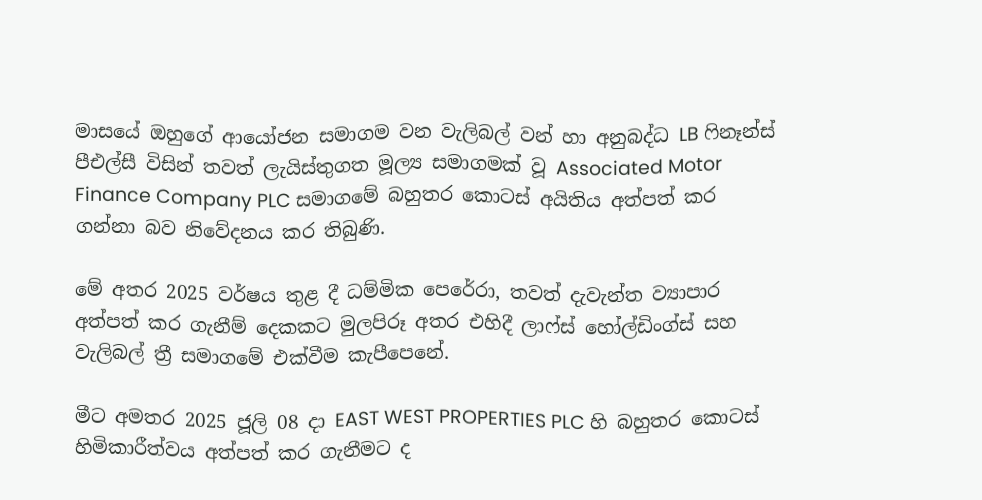මාසයේ ඔහුගේ ආයෝජන සමාගම වන වැලිබල් වන් හා අනුබද්ධ LB ෆිනෑන්ස් පීඑල්සී විසින් තවත් ලැයිස්තුගත මූල්‍ය සමාගමක් වූ Associated Motor Finance Company PLC සමාගමේ බහුතර කොටස් අයිතිය අත්පත් කර ගන්නා බව නිවේදනය කර තිබුණි.

මේ අතර 2025 වර්ෂය තුළ දී ධම්මික පෙරේරා, තවත් දැවැන්ත ව්‍යාපාර අත්පත් කර ගැනීම් දෙකකට මුලපිරූ අතර එහිදී ලාෆ්ස් හෝල්ඩිංග්ස් සහ වැලිබල් ත්‍රී සමාගමේ එක්වීම කැපීපෙනේ.

මීට අමතර 2025 ජූලි 08 දා EAST WEST PROPERTIES PLC හි බහුතර කොටස් හිමිකාරීත්වය අත්පත් කර ගැනීමට ද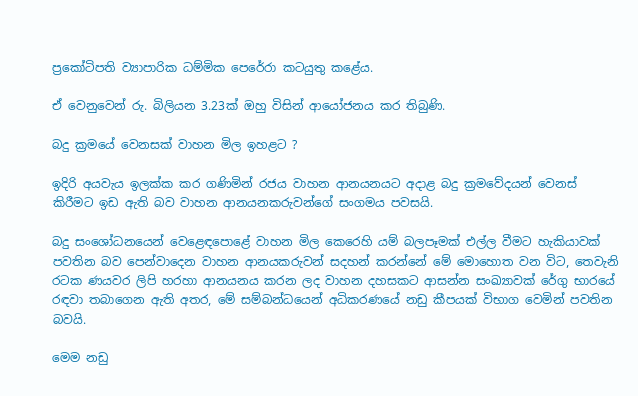ප්‍රකෝටිපති ව්‍යාපාරික ධම්මික පෙරේරා කටයුතු කළේය.

ඒ වෙනුවෙන් රු. බිලියන 3.23ක් ඔහු විසින් ආයෝජනය කර තිබුණි.

බදු ක්‍රමයේ වෙනසක් වාහන මිල ඉහළට ?

ඉදිරි අයවැය ඉලක්ක කර ගණිමින් රජය වාහන ආනයනයට අදාළ බදු ක්‍රමවේදයන් වෙනස් කිරීමට ඉඩ ඇති බව වාහන ආනයනකරුවන්ගේ සංගමය පවසයි.

බදු සංශෝධනයෙන් වෙළෙඳපොළේ වාහන මිල කෙරෙහි යම් බලපෑමක් එල්ල වීමට හැකියාවක් පවතින බව පෙන්වාදෙන වාහන ආනයකරුවන් සදහන් කරන්නේ මේ මොහොත වන විට, තෙවැනි රටක ණයවර ලිපි හරහා ආනයනය කරන ලද වාහන දහසකට ආසන්න සංඛ්‍යාවක් රේගු භාරයේ රඳවා තබාගෙන ඇති අතර, මේ සම්බන්ධයෙන් අධිකරණයේ නඩු කීපයක් විභාග වෙමින් පවතින බවයි.

මෙම නඩු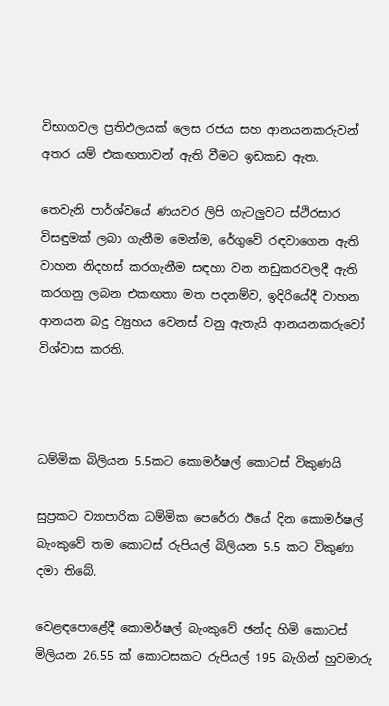විභාගවල ප්‍රතිඵලයක් ලෙස රජය සහ ආනයනකරුවන් අතර යම් එකඟතාවන් ඇති වීමට ඉඩකඩ ඇත.

තෙවැනි පාර්ශ්වයේ ණයවර ලිපි ගැටලුවට ස්ථිරසාර විසඳුමක් ලබා ගැනීම මෙන්ම, රේගුවේ රඳවාගෙන ඇති වාහන නිදහස් කරගැනීම සඳහා වන නඩුකරවලදී ඇති කරගනු ලබන එකඟතා මත පදනම්ව, ඉදිරියේදී වාහන ආනයන බදු ව්‍යුහය වෙනස් වනු ඇතැයි ආනයනකරුවෝ විශ්වාස කරති.



ධම්මික බිලියන 5.5කට කොමර්ෂල් කොටස් විකුණයි

සුප්‍රකට ව්‍යාපාරික ධම්මික පෙරේරා ඊයේ දින කොමර්ෂල් බැංකුවේ තම කොටස් රුපියල් බිලියන 5.5 කට විකුණා දමා තිබේ.

වෙළඳපොළේදී කොමර්ෂල් බැංකුවේ ඡන්ද හිමි කොටස් මිලියන 26.55 ක් කොටසකට රුපියල් 195 බැගින් හුවමාරු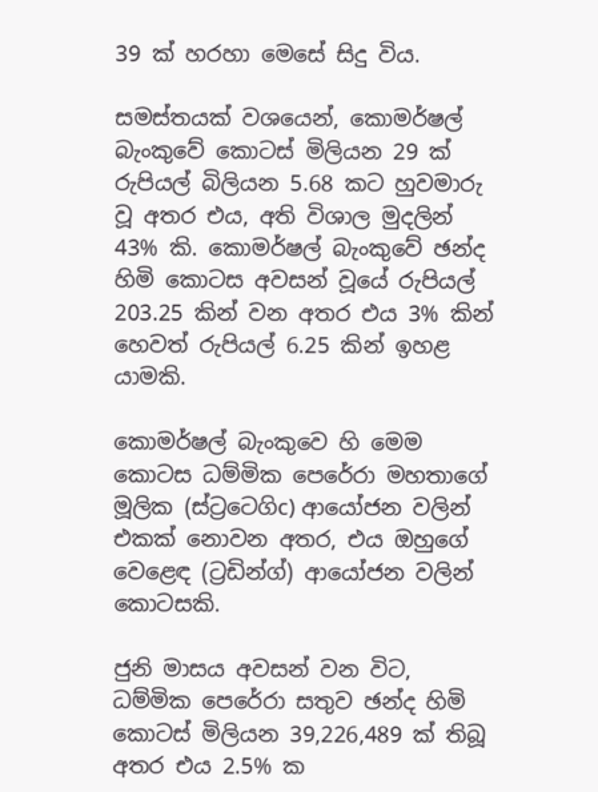39 ක් හරහා මෙසේ සිදු විය.

සමස්තයක් වශයෙන්, කොමර්ෂල් බැංකුවේ කොටස් මිලියන 29 ක් රුපියල් බිලියන 5.68 කට හුවමාරු වූ අතර එය, අති විශාල මුදලින් 43% කි. කොමර්ෂල් බැංකුවේ ඡන්ද හිමි කොටස අවසන් වූයේ රුපියල් 203.25 කින් වන අතර එය 3% කින් හෙවත් රුපියල් 6.25 කින් ඉහළ යාමකි.

කොමර්ෂල් බැංකුවෙ හි මෙම කොටස ධම්මික පෙරේරා මහතාගේ මූලික (ස්ට්‍රටෙගිc) ආයෝජන වලින් එකක් නොවන අතර, එය ඔහුගේ වෙළෙඳ (ට්‍රඩින්ග්) ආයෝජන වලින් කොටසකි.

ජුනි මාසය අවසන් වන විට, ධම්මික පෙරේරා සතුව ඡන්ද හිමි කොටස් මිලියන 39,226,489 ක් තිබූ අතර එය 2.5% ක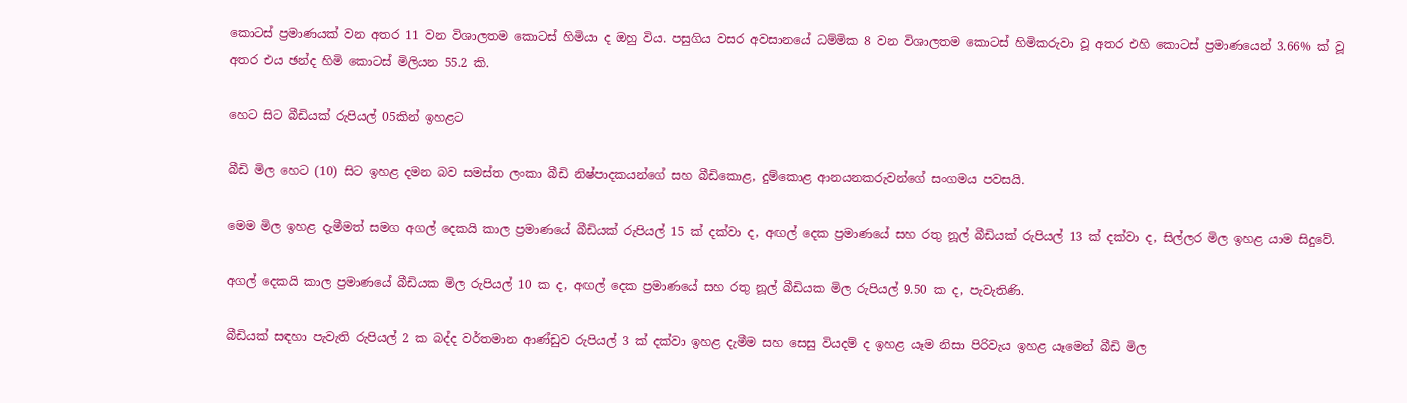කොටස් ප්‍රමාණයක් වන අතර 11 වන විශාලතම කොටස් හිමියා ද ඔහු විය. පසුගිය වසර අවසානයේ ධම්මික 8 වන විශාලතම කොටස් හිමිකරුවා වූ අතර එහි කොටස් ප්‍රමාණයෙන් 3.66% ක් වූ අතර එය ඡන්ද හිමි කොටස් මිලියන 55.2 කි.

හෙට සිට බීඩියක් රුපියල් 05කින් ඉහළට

බීඩි මිල හෙට (10) සිට ඉහළ දමන බව සමස්ත ලංකා බීඩි නිෂ්පාදකයන්ගේ සහ බීඩිකොළ, දුම්කොළ ආනයනකරුවන්ගේ සංගමය පවසයි.

මෙම මිල ඉහළ දැමීමත් සමග අගල් දෙකයි කාල ප්‍රමාණයේ බීඩියක් රුපියල් 15 ක් දක්වා ද, අඟල් දෙක ප්‍රමාණයේ සහ රතු නූල් බීඩියක් රුපියල් 13 ක් දක්වා ද, සිල්ලර මිල ඉහළ යාම සිදුවේ.

අගල් දෙකයි කාල ප්‍රමාණයේ බීඩියක මිල රුපියල් 10 ක ද, අඟල් දෙක ප්‍රමාණයේ සහ රතු නූල් බීඩියක මිල රුපියල් 9.50 ක ද, පැවැතිණි.

බීඩියක් සඳහා පැවැති රුපියල් 2 ක බද්ද වර්තමාන ආණ්ඩුව රුපියල් 3 ක් දක්වා ඉහළ දැමීම සහ සෙසු වියදම් ද ඉහළ යෑම නිසා පිරිවැය ඉහළ යෑමෙන් බීඩි මිල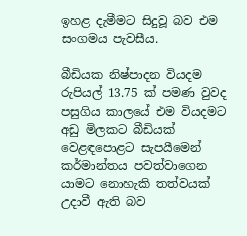ඉහළ දැමීමට සිදුවූ බව එම සංගමය පැවසීය.

බීඩියක නිෂ්පාදන වියදම රුපියල් 13.75 ක් පමණ වුවද පසුගිය කාලයේ එම වියදමට අඩු මිලකට බීඩියක් වෙළඳපොළට සැපයීමෙන් කර්මාන්තය පවත්වාගෙන යාමට නොහැකි තත්වයක් උදාවී ඇති බව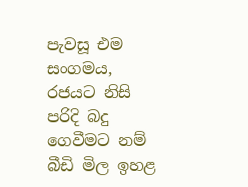පැවසූ එම සංගමය, රජයට නිසි පරිදි බදු ගෙවීමට නම් බීඩි මිල ඉහළ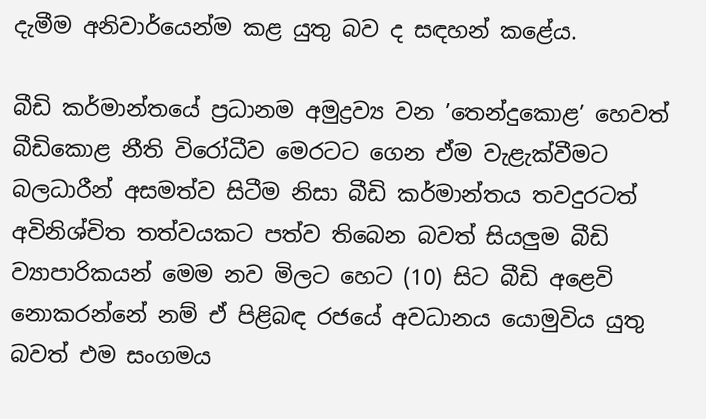දැමීම අනිවාර්යෙන්ම කළ යුතු බව ද සඳහන් කළේය.

බීඩි කර්මාන්තයේ ප්‍රධානම අමුද්‍රව්‍ය වන ’තෙන්දුකොළ’ හෙවත් බීඩිකොළ නීති විරෝධීව මෙරටට ගෙන ඒම වැළැක්වීමට බලධාරීන් අසමත්ව සිටීම නිසා බීඩි කර්මාන්තය තවදුරටත් අවිනිශ්චිත තත්වයකට පත්ව තිබෙන බවත් සියලුම බීඩි ව්‍යාපාරිකයන් මෙම නව මිලට හෙට (10) සිට බීඩි අළෙවි නොකරන්නේ නම් ඒ පිළිබඳ රජයේ අවධානය යොමුවිය යුතු බවත් එම සංගමය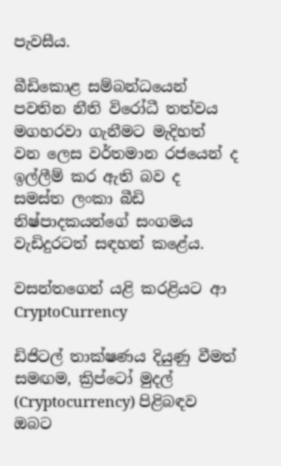පැවසීය.

බීඩිකොළ සම්බන්ධයෙන් පවතින නීති විරෝධී තත්වය මගහරවා ගැනීමට මැදිහත් වන ලෙස වර්තමාන රජයෙන් ද ඉල්ලීම් කර ඇති බව ද සමස්ත ලංකා බීඩි නිෂ්පාදකයන්ගේ සංගමය වැඩිදුරටත් සඳහන් කළේය.

වසන්තගෙන් යළි කරළියට ආ CryptoCurrency

ඩිජිටල් තාක්ෂණය දියුණු වීමත් සමඟම, ක්‍රිප්ටෝ මුදල් (Cryptocurrency) පිළිබඳව ඔබට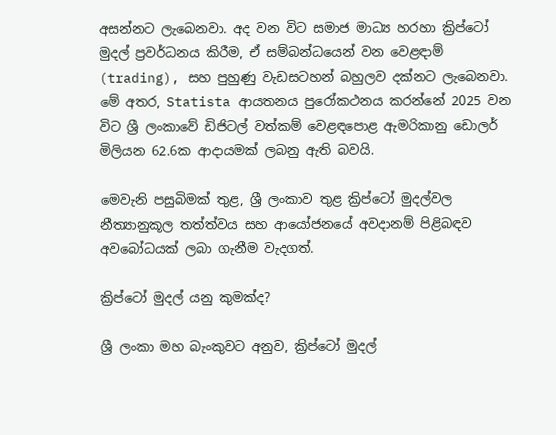අසන්නට ලැබෙනවා. අද වන විට සමාජ මාධ්‍ය හරහා ක්‍රිප්ටෝ මුදල් ප්‍රවර්ධනය කිරීම, ඒ සම්බන්ධයෙන් වන වෙළඳාම් (trading), සහ පුහුණු වැඩසටහන් බහුලව දක්නට ලැබෙනවා. මේ අතර, Statista ආයතනය පුරෝකථනය කරන්නේ 2025 වන විට ශ්‍රී ලංකාවේ ඩිජිටල් වත්කම් වෙළඳපොළ ඇමරිකානු ඩොලර් මිලියන 62.6ක ආදායමක් ලබනු ඇති බවයි.

මෙවැනි පසුබිමක් තුළ, ශ්‍රී ලංකාව තුළ ක්‍රිප්ටෝ මුදල්වල නීත්‍යානුකූල තත්ත්වය සහ ආයෝජනයේ අවදානම් පිළිබඳව අවබෝධයක් ලබා ගැනීම වැදගත්.

ක්‍රිප්ටෝ මුදල් යනු කුමක්ද?

ශ්‍රී ලංකා මහ බැංකුවට අනුව, ක්‍රිප්ටෝ මුදල්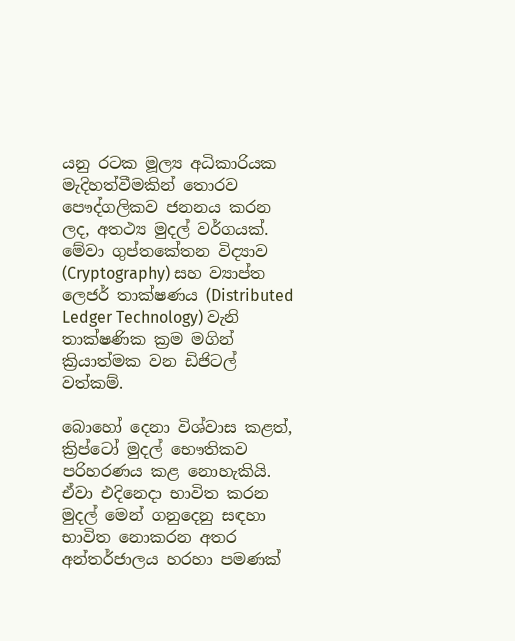යනු රටක මූල්‍ය අධිකාරියක මැදිහත්වීමකින් තොරව පෞද්ගලිකව ජනනය කරන ලද, අතථ්‍ය මුදල් වර්ගයක්. මේවා ගුප්තකේතන විද්‍යාව (Cryptography) සහ ව්‍යාප්ත ලෙජර් තාක්ෂණය (Distributed Ledger Technology) වැනි තාක්ෂණික ක්‍රම මගින් ක්‍රියාත්මක වන ඩිජිටල් වත්කම්.

බොහෝ දෙනා විශ්වාස කළත්, ක්‍රිප්ටෝ මුදල් භෞතිකව පරිහරණය කළ නොහැකියි. ඒවා එදිනෙදා භාවිත කරන මුදල් මෙන් ගනුදෙනු සඳහා භාවිත නොකරන අතර අන්තර්ජාලය හරහා පමණක්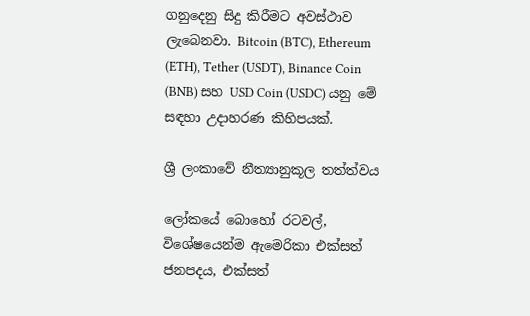ගනුදෙනු සිදු කිරීමට අවස්ථාව ලැබෙනවා. Bitcoin (BTC), Ethereum (ETH), Tether (USDT), Binance Coin (BNB) සහ USD Coin (USDC) යනු මේ සඳහා උදාහරණ කිහිපයක්.

ශ්‍රී ලංකාවේ නීත්‍යානුකූල තත්ත්වය

ලෝකයේ බොහෝ රටවල්, විශේෂයෙන්ම ඇමෙරිකා එක්සත් ජනපදය, එක්සත්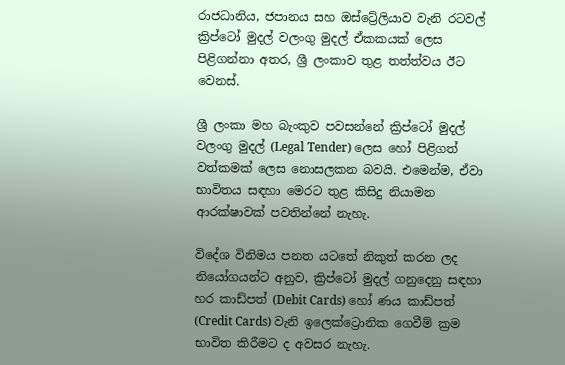රාජධානිය, ජපානය සහ ඔස්ට්‍රේලියාව වැනි රටවල් ක්‍රිප්ටෝ මුදල් වලංගු මුදල් ඒකකයක් ලෙස පිළිගන්නා අතර, ශ්‍රී ලංකාව තුළ තත්ත්වය ඊට වෙනස්.

ශ්‍රී ලංකා මහ බැංකුව පවසන්නේ ක්‍රිප්ටෝ මුදල් වලංගු මුදල් (Legal Tender) ලෙස හෝ පිළිගත් වත්කමක් ලෙස නොසලකන බවයි. එමෙන්ම, ඒවා භාවිතය සඳහා මෙරට තුළ කිසිදු නියාමන ආරක්ෂාවක් පවතින්නේ නැහැ.

විදේශ විනිමය පනත යටතේ නිකුත් කරන ලද නියෝගයන්ට අනුව, ක්‍රිප්ටෝ මුදල් ගනුදෙනු සඳහා හර කාඩ්පත් (Debit Cards) හෝ ණය කාඩ්පත් (Credit Cards) වැනි ඉලෙක්ට්‍රොනික ගෙවීම් ක්‍රම භාවිත කිරීමට ද අවසර නැහැ.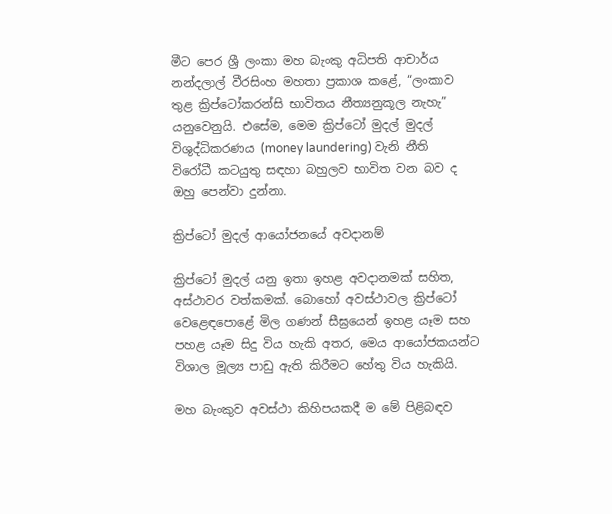මීට පෙර ශ්‍රී ලංකා මහ බැංකු අධිපති ආචාර්ය නන්දලාල් වීරසිංහ මහතා ප්‍රකාශ කළේ, “ලංකාව තුළ ක්‍රිප්ටෝකරන්සි භාවිතය නීත්‍යනුකූල නැහැ” යනුවෙනුයි. එසේම, මෙම ක්‍රිප්ටෝ මුදල් මුදල් විශුද්ධිකරණය (money laundering) වැනි නීති විරෝධී කටයුතු සඳහා බහුලව භාවිත වන බව ද ඔහු පෙන්වා දුන්නා.

ක්‍රිප්ටෝ මුදල් ආයෝජනයේ අවදානම්

ක්‍රිප්ටෝ මුදල් යනු ඉතා ඉහළ අවදානමක් සහිත, අස්ථාවර වත්කමක්. බොහෝ අවස්ථාවල ක්‍රිප්ටෝ වෙළෙඳපොළේ මිල ගණන් සීඝ්‍රයෙන් ඉහළ යෑම සහ පහළ යෑම සිදු විය හැකි අතර, මෙය ආයෝජකයන්ට විශාල මූල්‍ය පාඩු ඇති කිරීමට හේතු විය හැකියි.

මහ බැංකුව අවස්ථා කිහිපයකදී ම මේ පිළිබඳව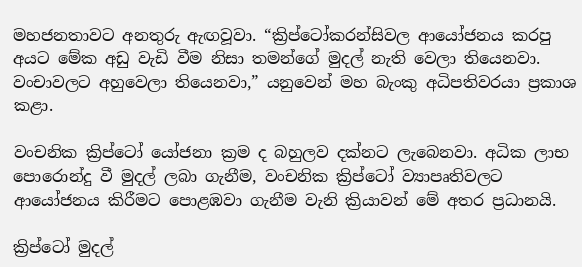මහජනතාවට අනතුරු ඇඟවූවා. “ක්‍රිප්ටෝකරන්සිවල ආයෝජනය කරපු අයට මේක අඩු වැඩි වීම නිසා තමන්ගේ මුදල් නැති වෙලා තියෙනවා. වංචාවලට අහුවෙලා තියෙනවා,” යනුවෙන් මහ බැංකු අධිපතිවරයා ප්‍රකාශ කළා.

වංචනික ක්‍රිප්ටෝ යෝජනා ක්‍රම ද බහුලව දක්නට ලැබෙනවා. අධික ලාභ පොරොන්දු වී මුදල් ලබා ගැනීම, වංචනික ක්‍රිප්ටෝ ව්‍යාපෘතිවලට ආයෝජනය කිරීමට පොළඹවා ගැනීම වැනි ක්‍රියාවන් මේ අතර ප්‍රධානයි.

ක්‍රිප්ටෝ මුදල්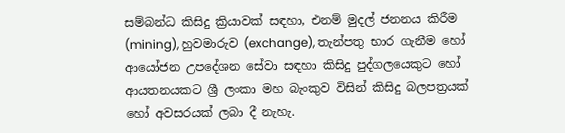සම්බන්ධ කිසිදු ක්‍රියාවක් සඳහා, එනම් මුදල් ජනනය කිරීම (mining), හුවමාරුව (exchange), තැන්පතු භාර ගැනීම හෝ ආයෝජන උපදේශන සේවා සඳහා කිසිදු පුද්ගලයෙකුට හෝ ආයතනයකට ශ්‍රී ලංකා මහ බැංකුව විසින් කිසිදු බලපත්‍රයක් හෝ අවසරයක් ලබා දී නැහැ.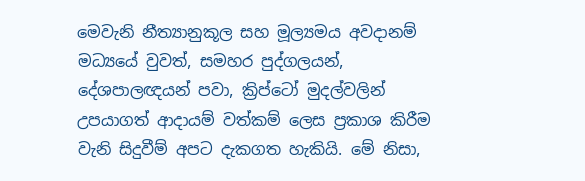මෙවැනි නීත්‍යානුකූල සහ මූල්‍යමය අවදානම් මධ්‍යයේ වුවත්, සමහර පුද්ගලයන්, දේශපාලඥයන් පවා, ක්‍රිප්ටෝ මුදල්වලින් උපයාගත් ආදායම් වත්කම් ලෙස ප්‍රකාශ කිරීම වැනි සිදුවීම් අපට දැකගත හැකියි. මේ නිසා,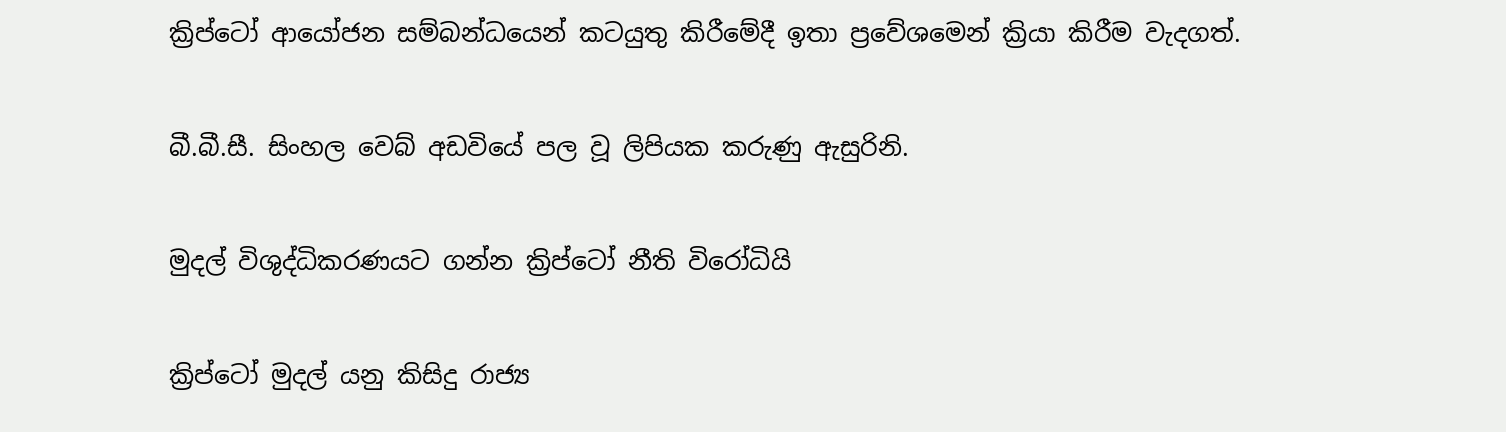ක්‍රිප්ටෝ ආයෝජන සම්බන්ධයෙන් කටයුතු කිරීමේදී ඉතා ප්‍රවේශමෙන් ක්‍රියා කිරීම වැදගත්.

බී.බී.සී. සිංහල වෙබ් අඩවියේ පල වූ ලිපියක කරුණු ඇසුරිනි.

මුදල් විශුද්ධිකරණයට ගන්න ක්‍රිප්ටෝ නීති විරෝධියි

ක්‍රිප්ටෝ මුදල් යනු කිසිදු රාජ්‍ය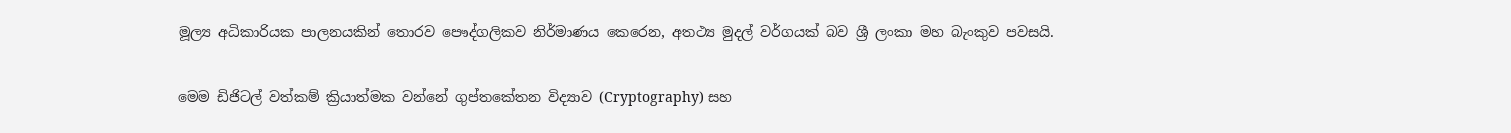මූල්‍ය අධිකාරියක පාලනයකින් තොරව පෞද්ගලිකව නිර්මාණය කෙරෙන, අතථ්‍ය මුදල් වර්ගයක් බව ශ්‍රී ලංකා මහ බැංකුව පවසයි.

මෙම ඩිජිටල් වත්කම් ක්‍රියාත්මක වන්නේ ගුප්තකේතන විද්‍යාව (Cryptography) සහ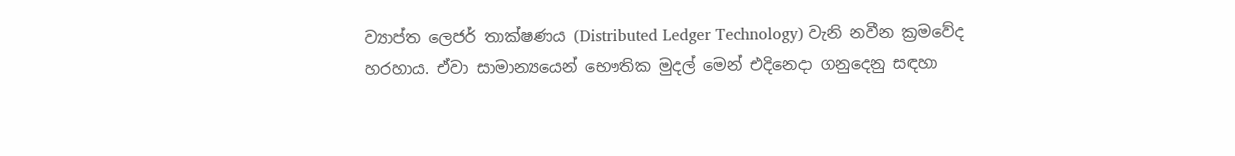ව්‍යාප්ත ලෙජර් තාක්ෂණය (Distributed Ledger Technology) වැනි නවීන ක්‍රමවේද හරහාය. ඒවා සාමාන්‍යයෙන් භෞතික මුදල් මෙන් එදිනෙදා ගනුදෙනු සඳහා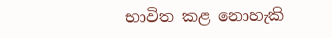භාවිත කළ නොහැකි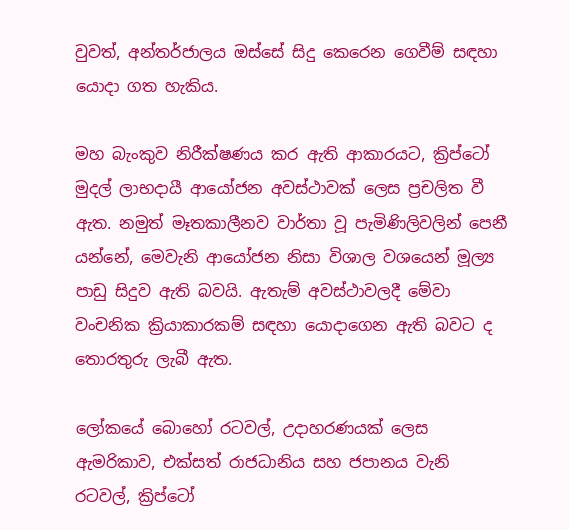වුවත්, අන්තර්ජාලය ඔස්සේ සිදු කෙරෙන ගෙවීම් සඳහා යොදා ගත හැකිය.

මහ බැංකුව නිරීක්ෂණය කර ඇති ආකාරයට, ක්‍රිප්ටෝ මුදල් ලාභදායී ආයෝජන අවස්ථාවක් ලෙස ප්‍රචලිත වී ඇත. නමුත් මෑතකාලීනව වාර්තා වූ පැමිණිලිවලින් පෙනී යන්නේ, මෙවැනි ආයෝජන නිසා විශාල වශයෙන් මූල්‍ය පාඩු සිදුව ඇති බවයි. ඇතැම් අවස්ථාවලදී මේවා වංචනික ක්‍රියාකාරකම් සඳහා යොදාගෙන ඇති බවට ද තොරතුරු ලැබී ඇත.

ලෝකයේ බොහෝ රටවල්, උදාහරණයක් ලෙස ඇමරිකාව, එක්සත් රාජධානිය සහ ජපානය වැනි රටවල්, ක්‍රිප්ටෝ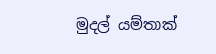මුදල් යම්තාක්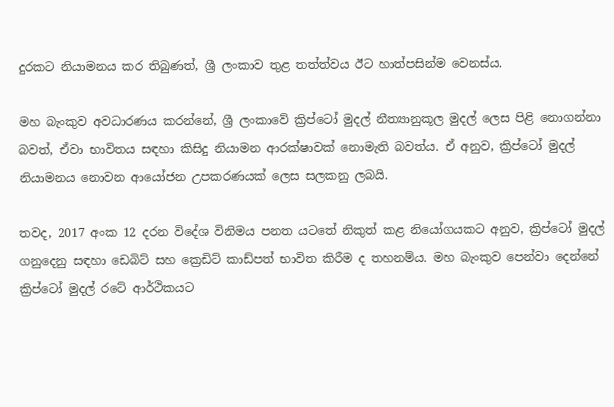දුරකට නියාමනය කර තිබුණත්, ශ්‍රී ලංකාව තුළ තත්ත්වය ඊට හාත්පසින්ම වෙනස්ය.

මහ බැංකුව අවධාරණය කරන්නේ, ශ්‍රී ලංකාවේ ක්‍රිප්ටෝ මුදල් නීත්‍යානුකූල මුදල් ලෙස පිළි නොගන්නා බවත්, ඒවා භාවිතය සඳහා කිසිදු නියාමන ආරක්ෂාවක් නොමැති බවත්ය. ඒ අනුව, ක්‍රිප්ටෝ මුදල් නියාමනය නොවන ආයෝජන උපකරණයක් ලෙස සලකනු ලබයි.

තවද, 2017 අංක 12 දරන විදේශ විනිමය පනත යටතේ නිකුත් කළ නියෝගයකට අනුව, ක්‍රිප්ටෝ මුදල් ගනුදෙනු සඳහා ඩෙබිට් සහ ක්‍රෙඩිට් කාඩ්පත් භාවිත කිරීම ද තහනම්ය. මහ බැංකුව පෙන්වා දෙන්නේ ක්‍රිප්ටෝ මුදල් රටේ ආර්ථිකයට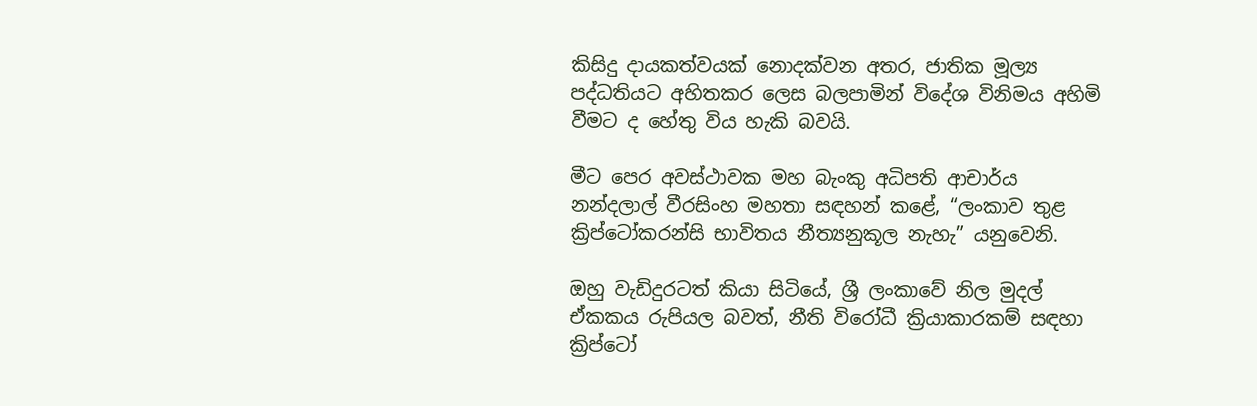කිසිදු දායකත්වයක් නොදක්වන අතර, ජාතික මූල්‍ය පද්ධතියට අහිතකර ලෙස බලපාමින් විදේශ විනිමය අහිමි වීමට ද හේතු විය හැකි බවයි.

මීට පෙර අවස්ථාවක මහ බැංකු අධිපති ආචාර්ය නන්දලාල් වීරසිංහ මහතා සඳහන් කළේ, “ලංකාව තුළ ක්‍රිප්ටෝකරන්සි භාවිතය නීත්‍යනුකූල නැහැ” යනුවෙනි.

ඔහු වැඩිදුරටත් කියා සිටියේ, ශ්‍රී ලංකාවේ නිල මුදල් ඒකකය රුපියල බවත්, නීති විරෝධී ක්‍රියාකාරකම් සඳහා ක්‍රිප්ටෝ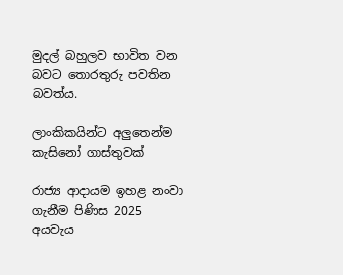මුදල් බහුලව භාවිත වන බවට තොරතුරු පවතින බවත්ය.

ලාංකිකයින්ට අලුතෙන්ම කැසිනෝ ගාස්තුවක්

රාජ්‍ය ආදායම ඉහළ නංවා ගැනීම පිණිස 2025 අයවැය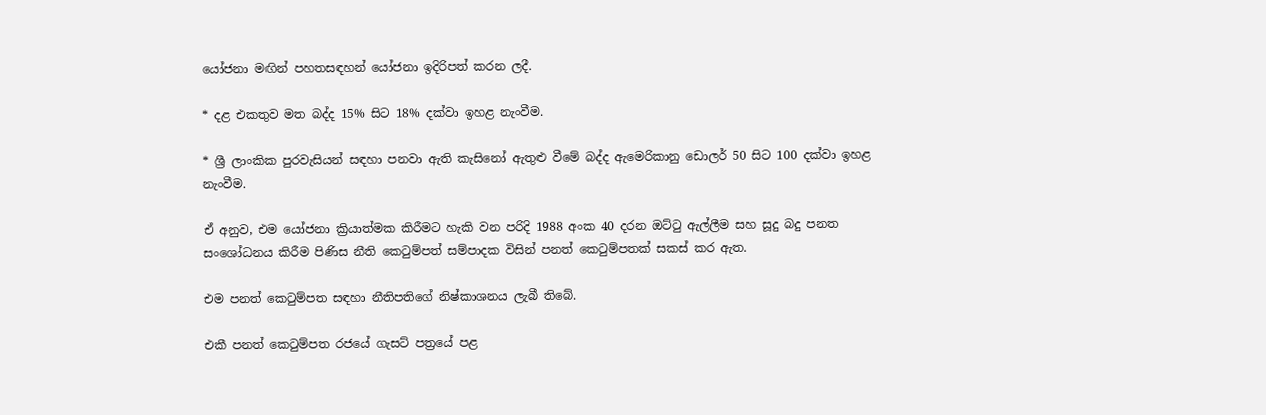යෝජනා මඟින් පහතසඳහන් යෝජනා ඉදිරිපත් කරන ලදී.

* දළ එකතුව මත බද්ද 15% සිට 18% දක්වා ඉහළ නැංවීම.

* ශ්‍රී ලාංකික පුරවැසියන් සඳහා පනවා ඇති කැසිනෝ ඇතුළු වීමේ බද්ද ඇමෙරිකානු ඩොලර් 50 සිට 100 දක්වා ඉහළ නැංවීම.

ඒ අනුව, එම යෝජනා ක්‍රියාත්මක කිරීමට හැකි වන පරිදි 1988 අංක 40 දරන ඔට්ටු ඇල්ලීම සහ සූදු බදු පනත සංශෝධනය කිරීම පිණිස නීති කෙටුම්පත් සම්පාදක විසින් පනත් කෙටුම්පතක් සකස් කර ඇත.

එම පනත් කෙටුම්පත සඳහා නීතිපතිගේ නිෂ්කාශනය ලැබී තිබේ.

එකී පනත් කෙටුම්පත රජයේ ගැසට්‌ පත්‍රයේ පළ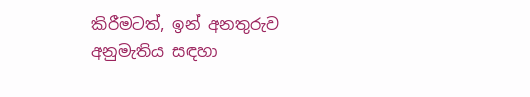කිරීමටත්, ඉන් අනතුරුව අනුමැතිය සඳහා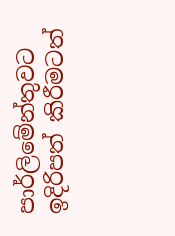පාර්ලිමේන්තුවට ඉදිරිපත් කිරීමටත්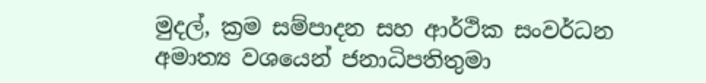මුදල්, ක්‍රම සම්පාදන සහ ආර්ථික සංවර්ධන අමාත්‍ය වශයෙන් ජනාධිපතිතුමා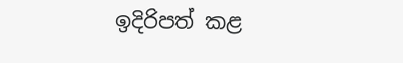ඉදිරිපත් කළ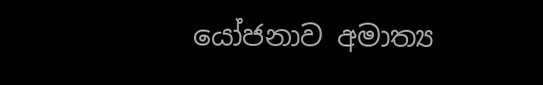යෝජනාව අමාත්‍ය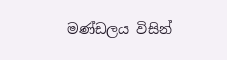මණ්ඩලය විසින්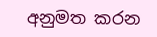අනුමත කරන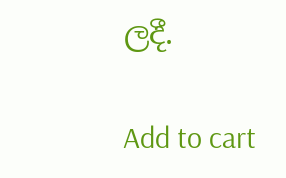ලදී.

Add to cart